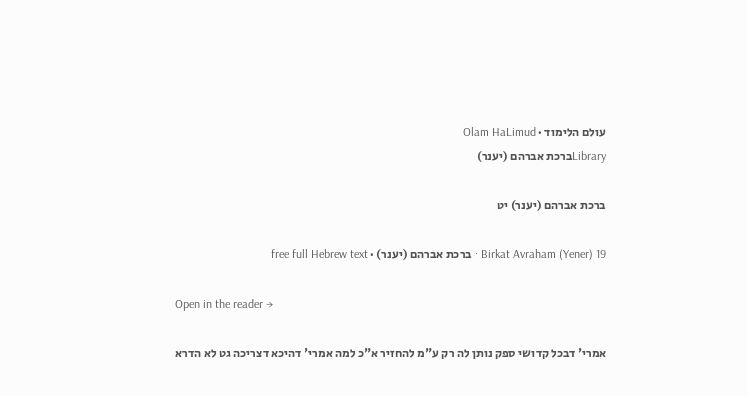עולם הלימוד · Olam HaLimud
Libraryברכת אברהם (יענר)

ברכת אברהם (יענר) יט

Birkat Avraham (Yener) 19 · ברכת אברהם (יענר) · free full Hebrew text

Open in the reader →

אמרי' דבכל קדושי ספק נותן לה רק ע"מ להחזיר א"כ למה אמרי' דהיכא דצריכה גט לא הדרא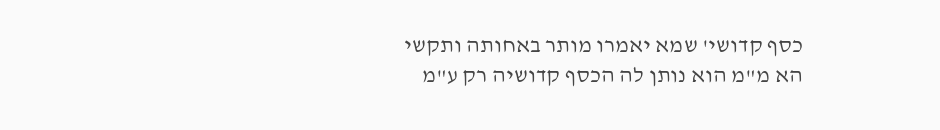כסף קדושי' שמא יאמרו מותר באחותה ותקשי הא מ"מ הוא נותן לה הכסף קדושיה רק ע"מ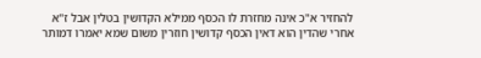להחזיר א"כ אינה מחזרת לו הכסף ממילא הקדושין בטלין אבל ז"א אחרי שהדין הוא דאין הכסף קדושין חוזרין משום שמא יאמרו דמותר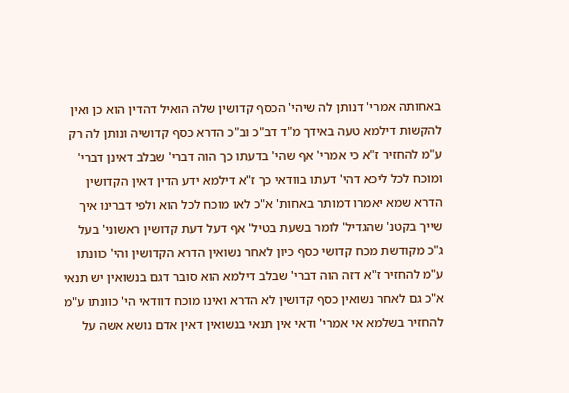באחותה אמרי' דנותן לה שיהי' הכסף קדושין שלה הואיל דהדין הוא כן ואין להקשות דילמא טעה באידך מ"ד דב"כ וב"כ הדרא כסף קדושיה ונותן לה רק ע"מ להחזיר ז"א כי אמרי' אף שהי' בדעתו כך הוה דברי' שבלב דאינן דברי' ומוכח לכל ליכא דהי' דעתו בוודאי כך ז"א דילמא ידע הדין דאין הקדושין הדרא שמא יאמרו דמותר באחות' א"כ לאו מוכח לכל הוא ולפי דברינו איך שייך בקטנ' שהגדיל' לומר בשעת בטיל' אף דעל דעת קדושין ראשוני' בעל ג"כ מקודשת מכח קדושי כסף כיון לאחר נשואין הדרא הקדושין והי' כוונתו ע"מ להחזיר ז"א דזה הוה דברי' שבלב דילמא הוא סובר דגם בנשואין יש תנאי א"כ גם לאחר נשואין כסף קדושין לא הדרא ואינו מוכח דוודאי הי' כוונתו ע"מ להחזיר בשלמא אי אמרי' ודאי אין תנאי בנשואין דאין אדם נושא אשה על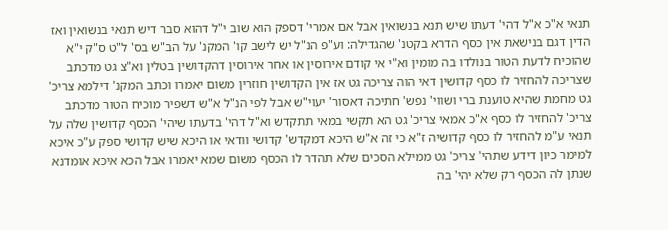תנאי א"כ א"ל דהי' דעתו שיש תנא בנשואין אבל אם אמרי' דספק הוא שוב י"ל דהוא סבר דיש תנאי בנשואין ואז הדין דגם בנישאת אין כסף הדרא בקטנ' שהגדילה: וע"פ הנ"ל יש לישב קו' המקנ' על הב"ש בס' ל"ט ס"ק י"א שהוכיח לדעת הטור בנולדו בה מומין וא"י אי קודם אירוסין או אחר אירוסין דהקדושין בטלין וא"צ גט מדכתב שצריכה להחזיר לו כסף קדושין דאי הוה צריכה גט אז אין הקדושין חוזרין משום יאמרו וכתב המקנ' דילמא צריכ' גט מחמת שהיא טוענת ברי ושווי' נפש' חתיכה דאסור' יעוי"ש אבל לפי הנ"ל א"ש דשפיר מוכיח הטור מדכתב צריכ' להחזיר לו כסף א"כ אמאי צריכ' גט הא תקשי במאי תתקדש וא"ל דהי' בדעתו שיהי' הכסף קדושין שלה על תנאי ע"מ להחזיר לו כסף קדושיה ז"א כי זה א"ש היכא דמקדש' קדושי וודאי או היכא שיש קדושי ספק ע"כ איכא למימר כיון דידע שתהי' צריכ' גט ממילא הסכים שלא תהדר לו הכסף משום שמא יאמרו אבל הכא איכא אומדנא שנתן לה הכסף רק שלא יהי' בה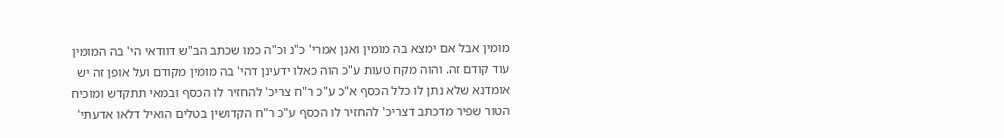מומין אבל אם ימצא בה מומין ואנן אמרי' כ"נ וכ"ה כמו שכתב הב"ש דוודאי הי' בה המומין עוד קודם זה. והוה מקח טעות ע"כ הוה כאלו ידעינן דהי' בה מומין מקודם ועל אופן זה יש אומדנא שלא נתן לו כלל הכסף א"כ ע"כ ר"ח צריכ' להחזיר לו הכסף ובמאי תתקדש ומוכיח הטור שפיר מדכתב דצריכ' להחזיר לו הכסף ע"כ ר"ח הקדושין בטלים הואיל דלאו אדעתי'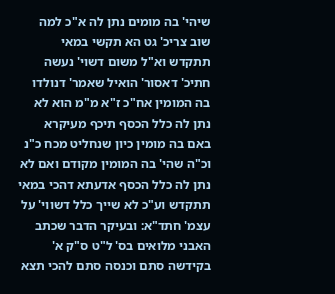שיהי' בה מומים נתן לה א"כ למה שוב צריכ' גט הא תקשי במאי תתקדש וא"ל משום דשוי' נעשה חתיכ' דאסור' הואיל שאמר' דנולדו בה המומין אח"כ ז"א מ"מ הוא לא נתן לה כלל הכסף תיכף מעיקרא באם בה מומין כיון שנחליט מכח כ"נ וכ"ה שהי' בה המומין מקודם ואם לא נתן לה כלל הכסף אדעתא דהכי במאי תתקדש וע"כ לא שייך כלל דשווי' על עצמ' חתד"א: ובעיקר הדבר שכתב האבני מלואים בס' ל"ט ס"ק א' בקידשה סתם וכנסה סתם להכי תצא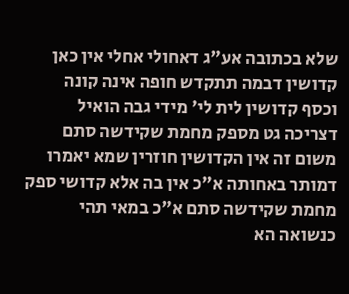שלא בכתובה אע"ג דאחולי אחלי אין כאן קדושין דבמה תתקדש חופה אינה קונה וכסף קדושין לית לי' מידי גבה הואיל דצריכה גט מספק מחמת שקידשה סתם משום זה אין הקדושין חוזרין שמא יאמרו דמותר באחותה א"כ אין בה אלא קדושי ספק מחמת שקידשה סתם א"כ במאי תהי כנשואה הא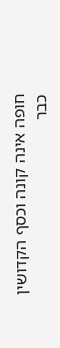חופה אינה קונה וכסף הקדושין כבר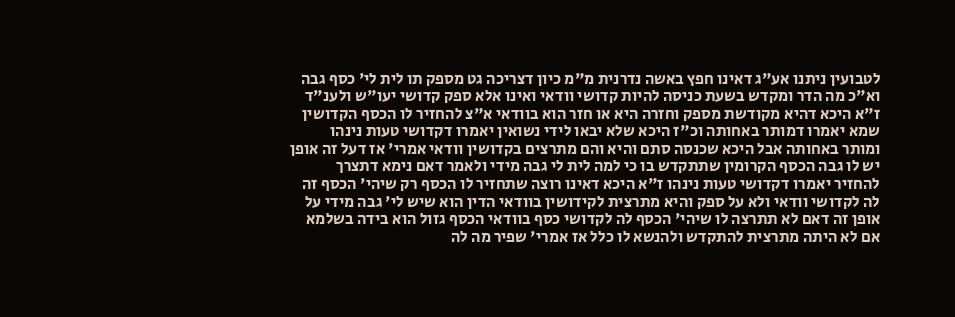לטבועין ניתנו אע"ג דאינו חפץ באשה נדרנית מ"מ כיון דצריכה גט מספק תו לית לי' כסף גבה וא"כ מה הדר ומקדש בשעת כניסה להיות קדושי וודאי ואינו אלא ספק קדושי יעו"ש ולענ"ד ז"א היכא דהיא מקודשת מספק וחזרה היא או חזר הוא בוודאי א"צ להחזיר לו הכסף הקדושין שמא יאמרו דמותר באחותה וכ"ז היכא שלא יבאו לידי נשואין יאמרו דקדושי טעות נינהו ומותר באחותה אבל היכא שכנסה סתם והיא והם מתרצים בקדושין וודאי אמרי' אז דעל זה אופן יש לו גבה הכסף הקרומין שתתקדש בו כי למה לית לי גבה מידי ולאמר דאם נימא דתצרך להחזיר יאמרו דקדושי טעות נינהו ז"א היכא דאינו רוצה שתחזיר לו הכסף רק שיהי' הכסף זה לה לקדושי וודאי ולא על ספק והיא מתרצית לקידושין בוודאי הדין הוא שיש לי' גבה מידי על אופן זה דאם לא תתרצה לו שיהי' הכסף לה לקדושי כסף בוודאי הכסף גזול הוא בידה בשלמא אם לא היתה מתרצית להתקדש ולהנשא לו כלל אז אמרי' שפיר מה לה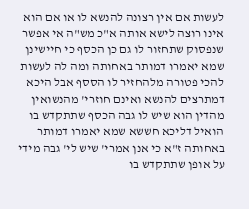לעשות אם אין רצונה להנשא לו או אם הוא אינו רוצה לישא אותה א"כ מש"ה אי אפשר שנפסוק שתחזור לו גם כן הכסף כי חיישינן שמא יאמרו דמותר באחותה ומה לה לעשות להכי פטורה מלהחזיר לו הססף אבל היכא דמתרצים להנשא ואינם חוזרי' מהנשואין מהדין הוא שיש לו גבה הכסף שתתקדש בו הואיל דליכא חששא שמא יאמרו דמותר באחותה ז"א כי אנן אמרי' שיש לי' גבה מידי על אופן שתתקדש בו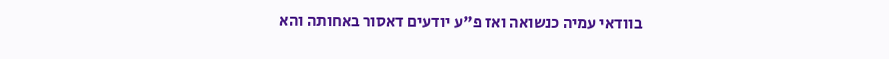בוודאי עמיה כנשואה ואז פ"ע יודעים דאסור באחותה והא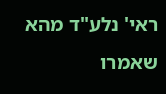ראי' נלע"ד מהא שאמרו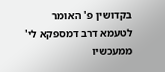בקדושין פ' האומר לטעמא דרב דמספקא לי' ממעכשיו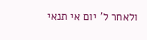ולאחר ל' יום אי תנאי